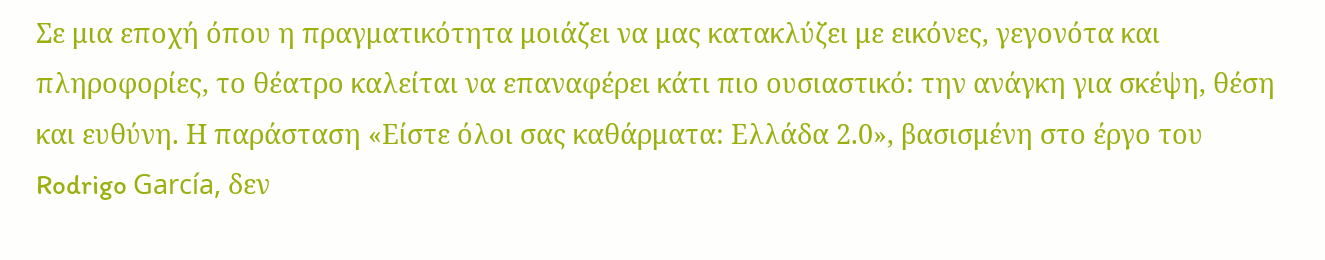Σε μια εποχή όπου η πραγματικότητα μοιάζει να μας κατακλύζει με εικόνες, γεγονότα και πληροφορίες, το θέατρο καλείται να επαναφέρει κάτι πιο ουσιαστικό: την ανάγκη για σκέψη, θέση και ευθύνη. Η παράσταση «Είστε όλοι σας καθάρματα: Ελλάδα 2.0», βασισμένη στο έργο του Rodrigo García, δεν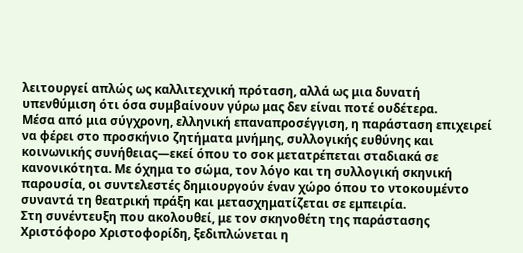λειτουργεί απλώς ως καλλιτεχνική πρόταση, αλλά ως μια δυνατή υπενθύμιση ότι όσα συμβαίνουν γύρω μας δεν είναι ποτέ ουδέτερα.
Μέσα από μια σύγχρονη, ελληνική επαναπροσέγγιση, η παράσταση επιχειρεί να φέρει στο προσκήνιο ζητήματα μνήμης, συλλογικής ευθύνης και κοινωνικής συνήθειας—εκεί όπου το σοκ μετατρέπεται σταδιακά σε κανονικότητα. Με όχημα το σώμα, τον λόγο και τη συλλογική σκηνική παρουσία, οι συντελεστές δημιουργούν έναν χώρο όπου το ντοκουμέντο συναντά τη θεατρική πράξη και μετασχηματίζεται σε εμπειρία.
Στη συνέντευξη που ακολουθεί, με τον σκηνοθέτη της παράστασης Χριστόφορο Χριστοφορίδη, ξεδιπλώνεται η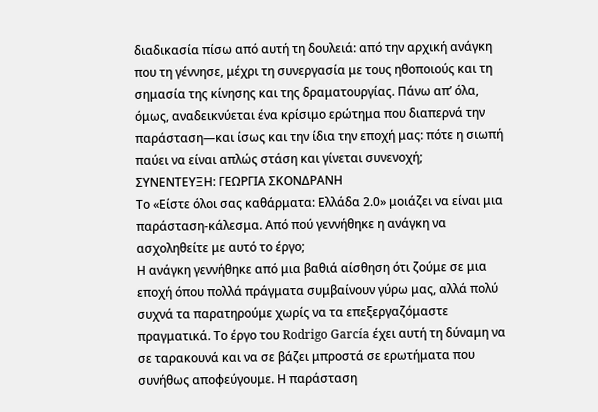διαδικασία πίσω από αυτή τη δουλειά: από την αρχική ανάγκη που τη γέννησε, μέχρι τη συνεργασία με τους ηθοποιούς και τη σημασία της κίνησης και της δραματουργίας. Πάνω απ’ όλα, όμως, αναδεικνύεται ένα κρίσιμο ερώτημα που διαπερνά την παράσταση—και ίσως και την ίδια την εποχή μας: πότε η σιωπή παύει να είναι απλώς στάση και γίνεται συνενοχή;
ΣΥΝΕΝΤΕΥΞΗ: ΓΕΩΡΓΙΑ ΣΚΟΝΔΡΑΝΗ
Το «Είστε όλοι σας καθάρματα: Ελλάδα 2.0» μοιάζει να είναι μια παράσταση-κάλεσμα. Από πού γεννήθηκε η ανάγκη να ασχοληθείτε με αυτό το έργο;
Η ανάγκη γεννήθηκε από μια βαθιά αίσθηση ότι ζούμε σε μια εποχή όπου πολλά πράγματα συμβαίνουν γύρω μας, αλλά πολύ συχνά τα παρατηρούμε χωρίς να τα επεξεργαζόμαστε πραγματικά. Το έργο του Rodrigo García έχει αυτή τη δύναμη να σε ταρακουνά και να σε βάζει μπροστά σε ερωτήματα που συνήθως αποφεύγουμε. Η παράσταση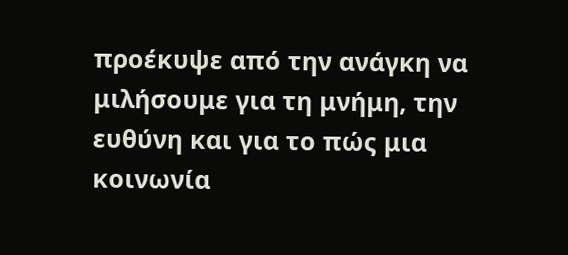προέκυψε από την ανάγκη να μιλήσουμε για τη μνήμη, την ευθύνη και για το πώς μια κοινωνία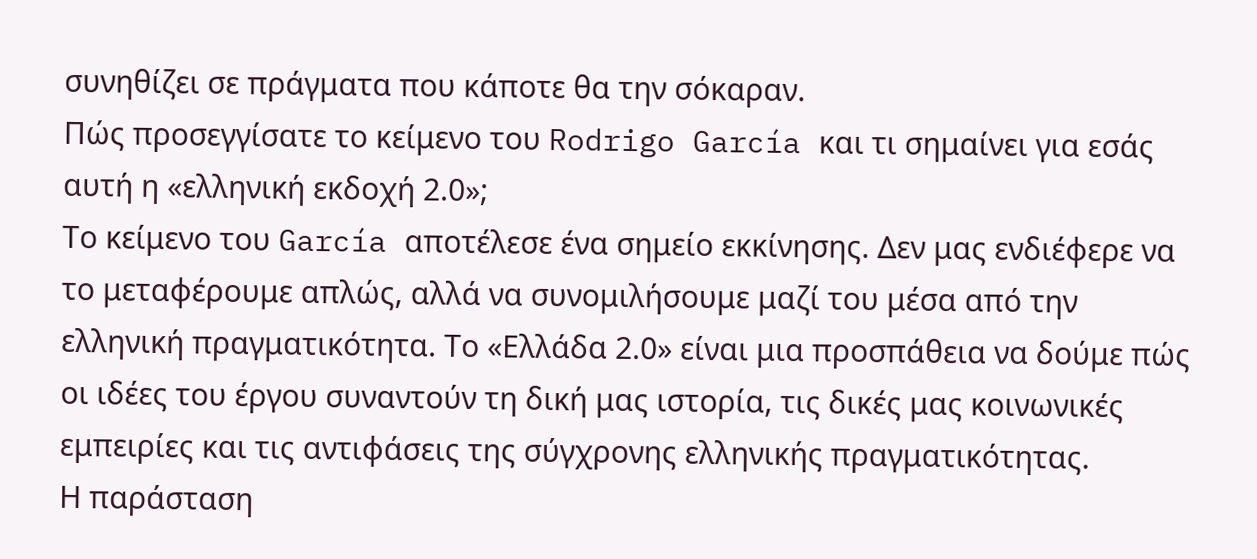συνηθίζει σε πράγματα που κάποτε θα την σόκαραν.
Πώς προσεγγίσατε το κείμενο του Rodrigo García και τι σημαίνει για εσάς αυτή η «ελληνική εκδοχή 2.0»;
Το κείμενο του García αποτέλεσε ένα σημείο εκκίνησης. Δεν μας ενδιέφερε να το μεταφέρουμε απλώς, αλλά να συνομιλήσουμε μαζί του μέσα από την ελληνική πραγματικότητα. Το «Ελλάδα 2.0» είναι μια προσπάθεια να δούμε πώς οι ιδέες του έργου συναντούν τη δική μας ιστορία, τις δικές μας κοινωνικές εμπειρίες και τις αντιφάσεις της σύγχρονης ελληνικής πραγματικότητας.
Η παράσταση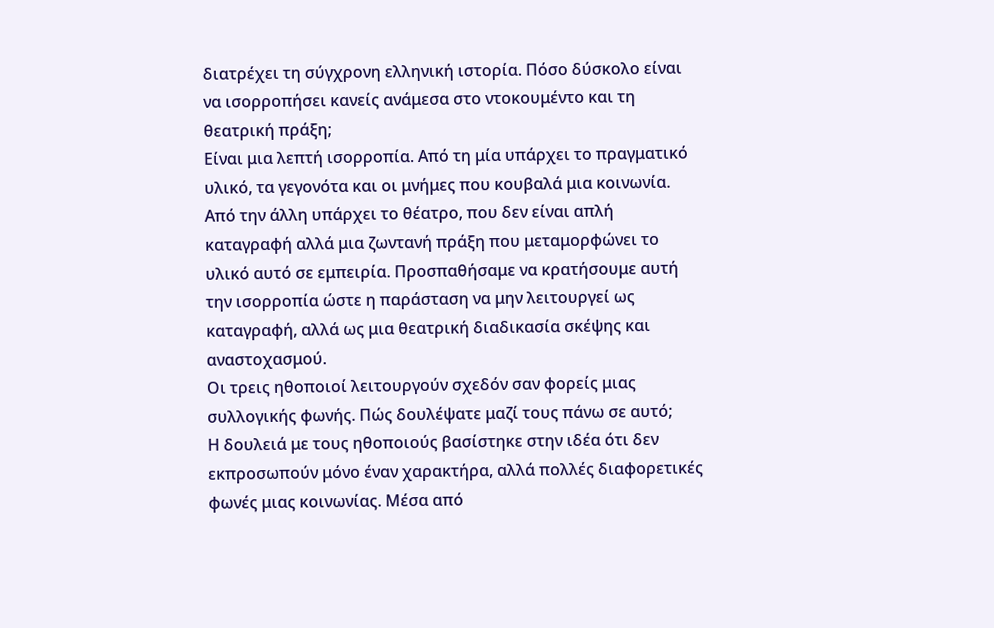διατρέχει τη σύγχρονη ελληνική ιστορία. Πόσο δύσκολο είναι να ισορροπήσει κανείς ανάμεσα στο ντοκουμέντο και τη θεατρική πράξη;
Είναι μια λεπτή ισορροπία. Από τη μία υπάρχει το πραγματικό υλικό, τα γεγονότα και οι μνήμες που κουβαλά μια κοινωνία. Από την άλλη υπάρχει το θέατρο, που δεν είναι απλή καταγραφή αλλά μια ζωντανή πράξη που μεταμορφώνει το υλικό αυτό σε εμπειρία. Προσπαθήσαμε να κρατήσουμε αυτή την ισορροπία ώστε η παράσταση να μην λειτουργεί ως καταγραφή, αλλά ως μια θεατρική διαδικασία σκέψης και αναστοχασμού.
Οι τρεις ηθοποιοί λειτουργούν σχεδόν σαν φορείς μιας συλλογικής φωνής. Πώς δουλέψατε μαζί τους πάνω σε αυτό;
Η δουλειά με τους ηθοποιούς βασίστηκε στην ιδέα ότι δεν εκπροσωπούν μόνο έναν χαρακτήρα, αλλά πολλές διαφορετικές φωνές μιας κοινωνίας. Μέσα από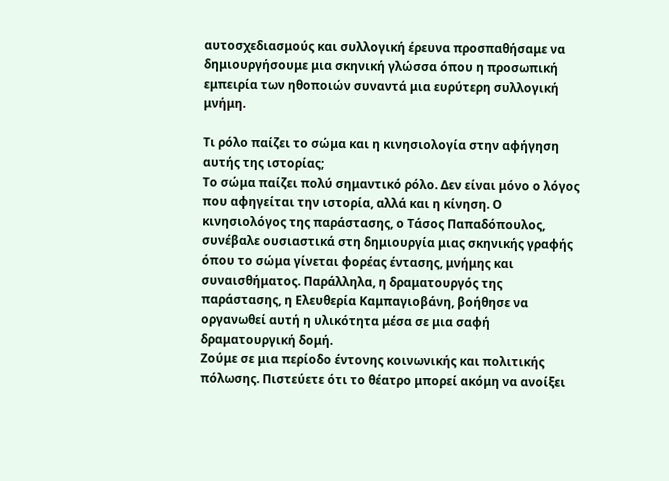αυτοσχεδιασμούς και συλλογική έρευνα προσπαθήσαμε να δημιουργήσουμε μια σκηνική γλώσσα όπου η προσωπική εμπειρία των ηθοποιών συναντά μια ευρύτερη συλλογική μνήμη.

Τι ρόλο παίζει το σώμα και η κινησιολογία στην αφήγηση αυτής της ιστορίας;
Το σώμα παίζει πολύ σημαντικό ρόλο. Δεν είναι μόνο ο λόγος που αφηγείται την ιστορία, αλλά και η κίνηση. Ο κινησιολόγος της παράστασης, ο Τάσος Παπαδόπουλος, συνέβαλε ουσιαστικά στη δημιουργία μιας σκηνικής γραφής όπου το σώμα γίνεται φορέας έντασης, μνήμης και συναισθήματος. Παράλληλα, η δραματουργός της παράστασης, η Ελευθερία Καμπαγιοβάνη, βοήθησε να οργανωθεί αυτή η υλικότητα μέσα σε μια σαφή δραματουργική δομή.
Ζούμε σε μια περίοδο έντονης κοινωνικής και πολιτικής πόλωσης. Πιστεύετε ότι το θέατρο μπορεί ακόμη να ανοίξει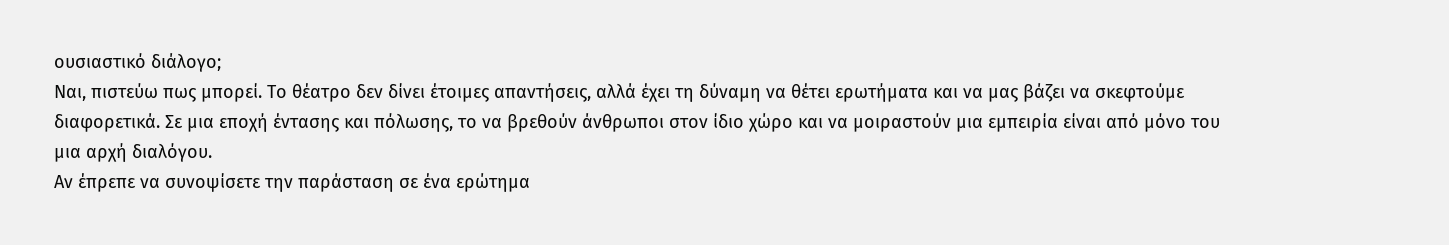ουσιαστικό διάλογο;
Ναι, πιστεύω πως μπορεί. Το θέατρο δεν δίνει έτοιμες απαντήσεις, αλλά έχει τη δύναμη να θέτει ερωτήματα και να μας βάζει να σκεφτούμε διαφορετικά. Σε μια εποχή έντασης και πόλωσης, το να βρεθούν άνθρωποι στον ίδιο χώρο και να μοιραστούν μια εμπειρία είναι από μόνο του μια αρχή διαλόγου.
Αν έπρεπε να συνοψίσετε την παράσταση σε ένα ερώτημα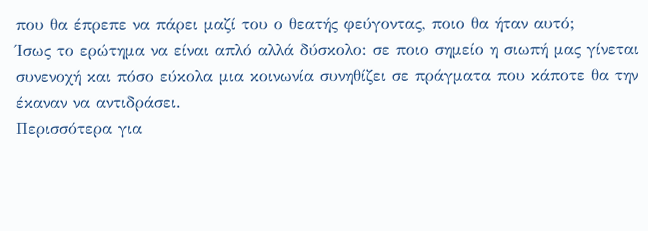που θα έπρεπε να πάρει μαζί του ο θεατής φεύγοντας, ποιο θα ήταν αυτό;
Ίσως το ερώτημα να είναι απλό αλλά δύσκολο: σε ποιο σημείο η σιωπή μας γίνεται συνενοχή και πόσο εύκολα μια κοινωνία συνηθίζει σε πράγματα που κάποτε θα την έκαναν να αντιδράσει.
Περισσότερα για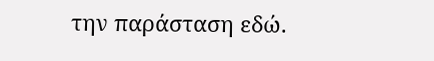την παράσταση εδώ.